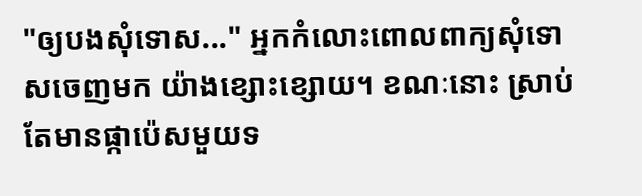"ឲ្យបងសុំទោស..." អ្នកកំលោះពោលពាក្យសុំទោសចេញមក យ៉ាងខ្សោះខ្សោយ។ ខណៈនោះ ស្រាប់តែមានផ្កាប៉េសមួយទ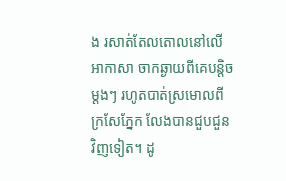ង រសាត់តែលតោលនៅលើអាកាសា ចាកឆ្ងាយពីគេបន្តិចម្ដងៗ រហូតបាត់ស្រមោលពីក្រសែភ្នែក លែងបានជួបជួនវិញទៀត។ ដូ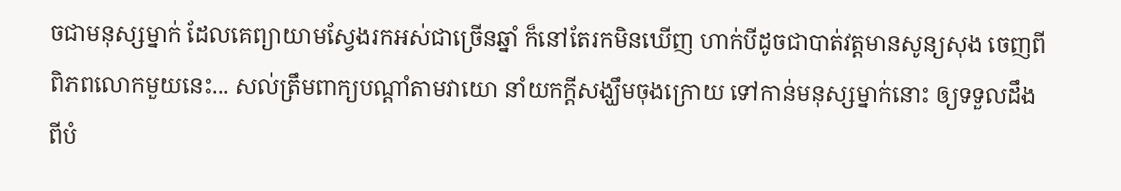ចជាមនុស្សម្នាក់ ដែលគេព្យាយាមស្វែងរកអស់ជាច្រើនឆ្នាំ ក៏នៅតែរកមិនឃើញ ហាក់បីដូចជាបាត់វត្តមានសូន្យសុង ចេញពីពិភពលោកមួយនេះ... សល់ត្រឹមពាក្យបណ្ដាំតាមវាយោ នាំយកក្ដីសង្ឃឹមចុងក្រោយ ទៅកាន់មនុស្សម្នាក់នោះ ឲ្យទទួលដឹងពីបំ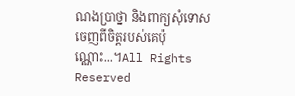ណងប្រាថ្នា និងពាក្យសុំទោសចេញពីចិត្តរបស់គេប៉ុណ្ណោះ...។All Rights Reserved